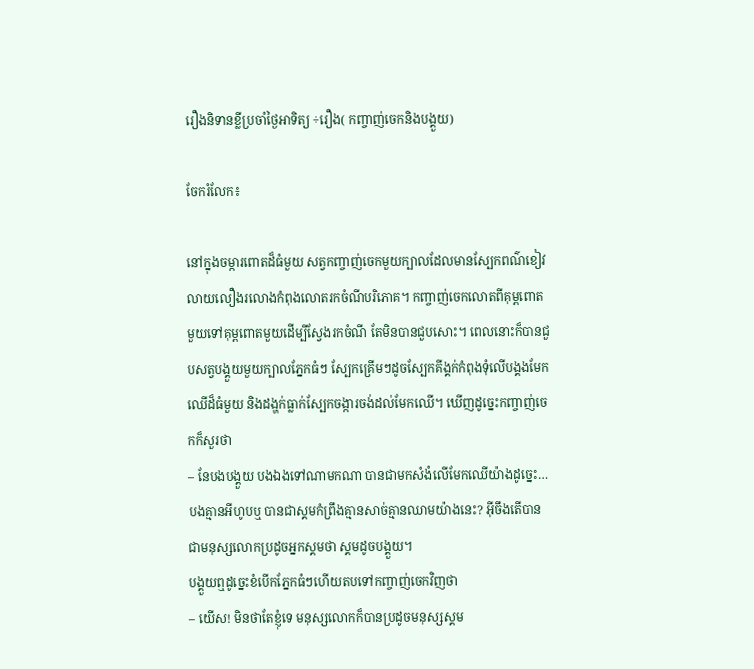រឿងនិទានខ្លីប្រចាំថ្ងៃអាទិត្យ ÷រឿង( កញ្ចាញ់ចេកនិងបង្គួយ)

ចែករំលែក៖

នៅក្នុងចម្ការពោតដ៏ធំមួយ សត្វកញ្ចាញ់ចេកមួយក្បាលដែលមានស្បែកពណ៌ខៀវលាយលឿងរលោងកំពុងលោតរកចំណីបរិភោគ។ កញ្ចាញ់ចេកលោតពីគុម្ពពោតមួយទៅគុម្ពពោតមួយដើម្បីស្វែងរកចំណី តែមិនបានជួបសោះ។ ពេលនោះក៏បានជួបសត្វបង្គួយមួយក្បាលភ្នែកធំៗ ស្បែកគ្រើមៗដូចស្បែកគីង្គក់កំពុងទុំលើបង្គងមែកឈើដ៏ធំមួយ និងដង្ហក់ធ្លាក់ស្បែកចង្ការចង់ដល់មែកឈើ។ ឃើញដូច្នេះកញ្ចាញ់ចេកក៏សួរថា
– នែបងបង្គួយ បងឯងទៅណាមកណា បានជាមកសំងំលើមែកឈើយ៉ាងដូច្នេះ…បងគ្មានអីហូបឬ បានជាស្គមកំព្រឹងគ្មានសាច់គ្មានឈាមយ៉ាងនេះ? អ៊ីចឹងតើបានជាមនុស្សលោកប្រដូចអ្នកស្គមថា ស្គមដូចបង្គួយ។
បង្គួយឮដូច្នេះខំបើកភ្នែកធំៗហើយតបទៅកញ្ចាញ់ចេកវិញថា
– យើស! មិនថាតែខ្ញុំទេ មនុស្សលោកក៏បានប្រដូចមនុស្សស្គម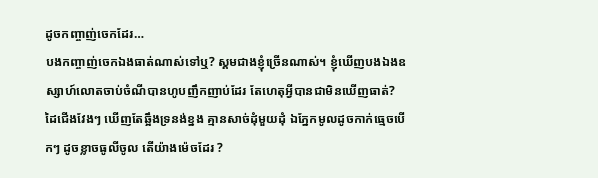ដូចកញ្ចាញ់ចេកដែរ…
បងកញ្ចាញ់ចេកឯងធាត់ណាស់ទៅឬ? ស្គមជាងខ្ញុំច្រើនណាស់។ ខ្ញុំឃើញបងឯងឧស្សាហ៍លោតចាប់ចំណីបានហូបញឹកញាប់ដែរ តែហេតុអ្វីបានជាមិនឃើញធាត់? ដៃជើងវែងៗ ឃើញតែឆ្អឹងទ្រនង់ខ្នង គ្មានសាច់ដុំមួយដុំ ឯភ្នែកមូលដូចកាក់ធ្មេចបើកៗ ដូចខ្លាចធូលីចូល តើយ៉ាងម៉េចដែរ ?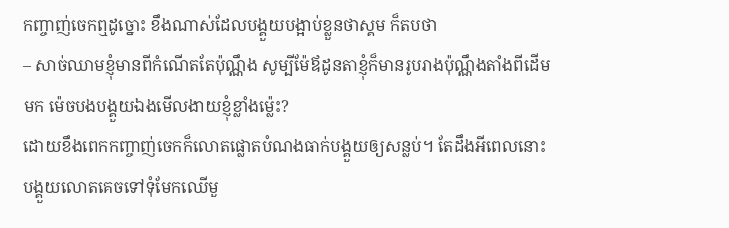កញ្ចាញ់ចេកឮដូច្នោះ ខឹងណាស់ដែលបង្គួយបង្អាប់ខ្លួនថាស្គម ក៏តបថា
– សាច់ឈាមខ្ញុំមានពីកំណើតតែប៉ុណ្ណឹង សូម្បីម៉ែឪដូនតាខ្ញុំក៏មានរូបរាងប៉ុណ្ណឹងតាំងពីដើមមក ម៉េចបងបង្គួយឯងមើលងាយខ្ញុំខ្លាំងម៉្លេះ?
ដោយខឹងពេកកញ្ចាញ់ចេកក៏លោតផ្លោតបំណងធាក់បង្គួយឲ្យសន្លប់។ តែដឹងអីពេលនោះ បង្គួយលោតគេចទៅទុំមែកឈើមួ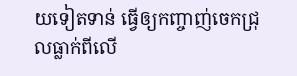យទៀតទាន់ ធ្វើឲ្យកញ្ចាញ់ចេកជ្រុលធ្លាក់ពីលើ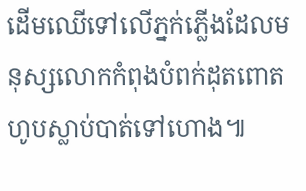ដើមឈើទៅលើភ្នក់ភ្លើងដែលមនុស្សលោកកំពុងបំពក់ដុតពោតហូបស្លាប់បាត់ទៅហោង៕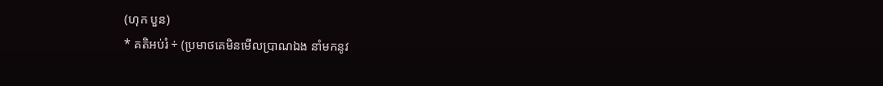(ហុក បួន)
* គតិអប់រំ ÷ (ប្រមាថគេមិនមើលប្រាណឯង នាំមកនូវ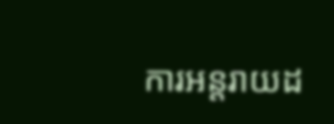ការអន្តរាយដ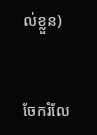ល់ខ្លួន)


ចែករំលែ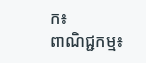ក៖
ពាណិជ្ជកម្ម៖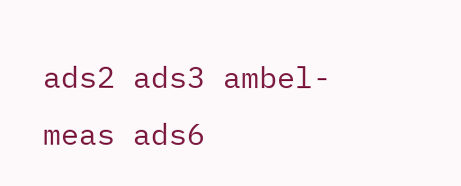ads2 ads3 ambel-meas ads6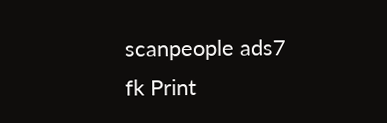scanpeople ads7 fk Print